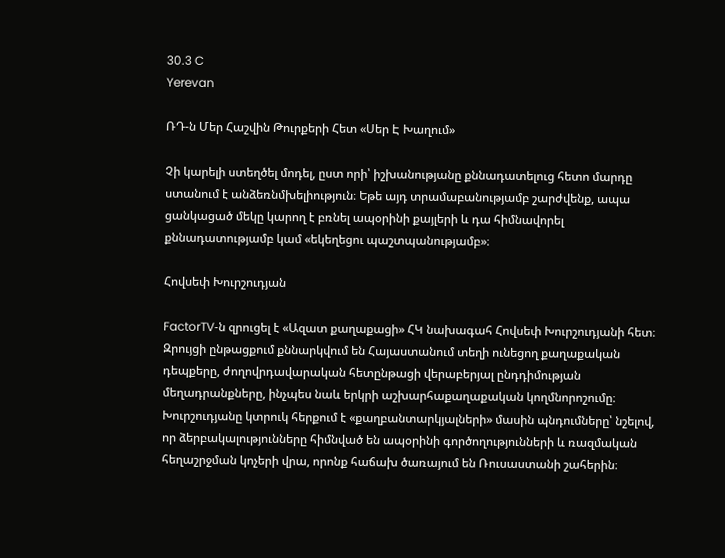30.3 C
Yerevan

ՌԴ‑ն Մեր Հաշվին Թուրքերի Հետ «Սեր Է Խաղում»

Չի կարելի ստեղծել մոդել, ըստ որի՝ իշխանությանը քննադատելուց հետո մարդը ստանում է անձեռնմխելիություն։ Եթե այդ տրամաբանությամբ շարժվենք, ապա ցանկացած մեկը կարող է բռնել ապօրինի քայլերի և դա հիմնավորել քննադատությամբ կամ «եկեղեցու պաշտպանությամբ»։

Հովսեփ Խուրշուդյան

FactorTV‑ն զրուցել է «Ազատ քաղաքացի» ՀԿ նախագահ Հովսեփ Խուրշուդյանի հետ։ Զրույցի ընթացքում քննարկվում են Հայաստանում տեղի ունեցող քաղաքական դեպքերը, ժողովրդավարական հետընթացի վերաբերյալ ընդդիմության մեղադրանքները, ինչպես նաև երկրի աշխարհաքաղաքական կողմնորոշումը։ Խուրշուդյանը կտրուկ հերքում է «քաղբանտարկյալների» մասին պնդումները՝ նշելով, որ ձերբակալությունները հիմնված են ապօրինի գործողությունների և ռազմական հեղաշրջման կոչերի վրա, որոնք հաճախ ծառայում են Ռուսաստանի շահերին։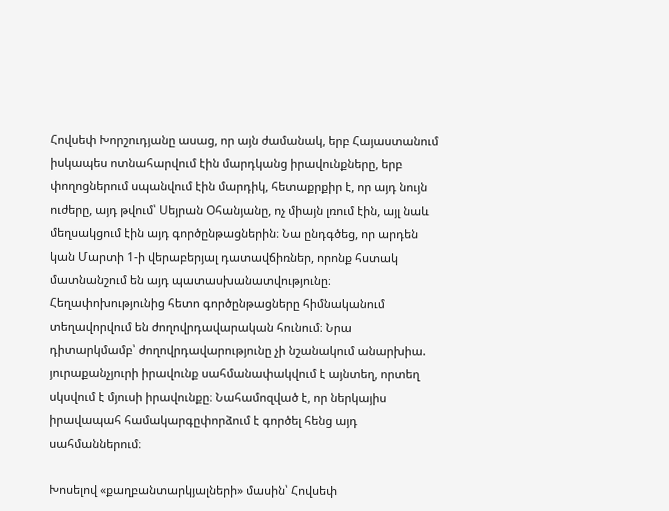Հովսեփ Խորշուդյանը ասաց, որ այն ժամանակ, երբ Հայաստանում իսկապես ոտնահարվում էին մարդկանց իրավունքները, երբ փողոցներում սպանվում էին մարդիկ, հետաքրքիր է, որ այդ նույն ուժերը, այդ թվում՝ Սեյրան Օհանյանը, ոչ միայն լռում էին, այլ նաև մեղսակցում էին այդ գործընթացներին։ Նա ընդգծեց, որ արդեն կան Մարտի 1‑ի վերաբերյալ դատավճիռներ, որոնք հստակ մատնանշում են այդ պատասխանատվությունը։ Հեղափոխությունից հետո գործընթացները հիմնականում տեղավորվում են ժողովրդավարական հունում։ Նրա դիտարկմամբ՝ ժողովրդավարությունը չի նշանակում անարխիա. յուրաքանչյուրի իրավունք սահմանափակվում է այնտեղ, որտեղ սկսվում է մյուսի իրավունքը։ Նահամոզված է, որ ներկայիս իրավապահ համակարգըփորձում է գործել հենց այդ սահմաններում։

Խոսելով «քաղբանտարկյալների» մասին՝ Հովսեփ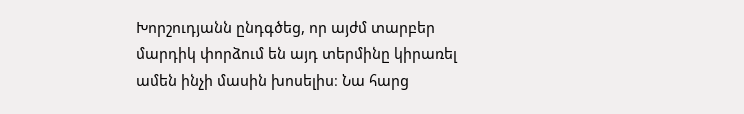Խորշուդյանն ընդգծեց, որ այժմ տարբեր մարդիկ փորձում են այդ տերմինը կիրառել ամեն ինչի մասին խոսելիս։ Նա հարց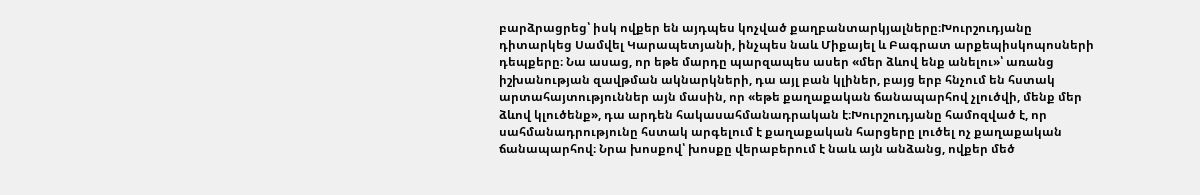բարձրացրեց՝ իսկ ովքեր են այդպես կոչված քաղբանտարկյալները։Խուրշուդյանը դիտարկեց Սամվել Կարապետյանի, ինչպես նաև Միքայել և Բագրատ արքեպիսկոպոսների դեպքերը։ Նա ասաց, որ եթե մարդը պարզապես ասեր «մեր ձևով ենք անելու»՝ առանց իշխանության զավթման ակնարկների, դա այլ բան կլիներ, բայց երբ հնչում են հստակ արտահայտություններ այն մասին, որ «եթե քաղաքական ճանապարհով չլուծվի, մենք մեր ձևով կլուծենք», դա արդեն հակասահմանադրական է։Խուրշուդյանը համոզված է, որ սահմանադրությունը հստակ արգելում է քաղաքական հարցերը լուծել ոչ քաղաքական ճանապարհով։ Նրա խոսքով՝ խոսքը վերաբերում է նաև այն անձանց, ովքեր մեծ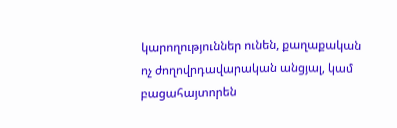կարողություններ ունեն, քաղաքական ոչ ժողովրդավարական անցյալ, կամ բացահայտորեն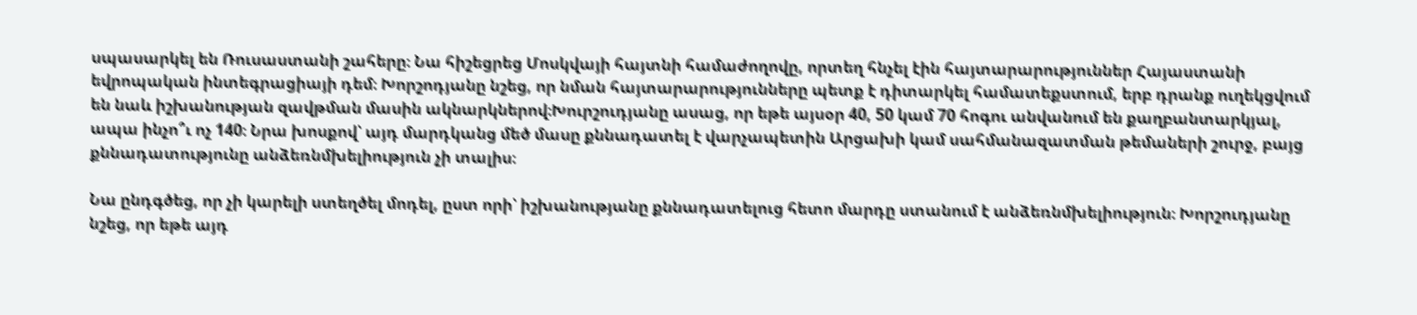սպասարկել են Ռուսաստանի շահերը։ Նա հիշեցրեց Մոսկվայի հայտնի համաժողովը, որտեղ հնչել էին հայտարարություններ Հայաստանի եվրոպական ինտեգրացիայի դեմ։ Խորշոդյանը նշեց, որ նման հայտարարությունները պետք է դիտարկել համատեքստում, երբ դրանք ուղեկցվում են նաև իշխանության զավթման մասին ակնարկներով։Խուրշուդյանը ասաց, որ եթե այսօր 40, 50 կամ 70 հոգու անվանում են քաղբանտարկյալ, ապա ինչո՞ւ ոչ 140։ Նրա խոսքով՝ այդ մարդկանց մեծ մասը քննադատել է վարչապետին Արցախի կամ սահմանազատման թեմաների շուրջ, բայց քննադատությունը անձեռնմխելիություն չի տալիս։

Նա ընդգծեց, որ չի կարելի ստեղծել մոդել, ըստ որի՝ իշխանությանը քննադատելուց հետո մարդը ստանում է անձեռնմխելիություն։ Խորշուդյանը նշեց, որ եթե այդ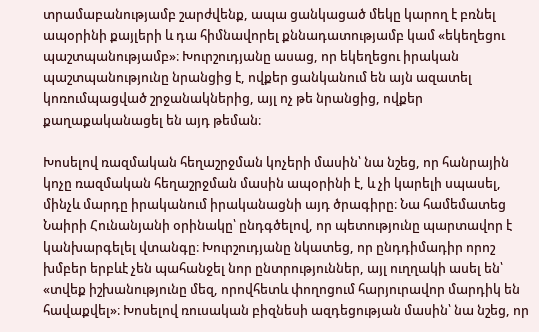տրամաբանությամբ շարժվենք, ապա ցանկացած մեկը կարող է բռնել ապօրինի քայլերի և դա հիմնավորել քննադատությամբ կամ «եկեղեցու պաշտպանությամբ»։ Խուրշուդյանը ասաց, որ եկեղեցու իրական պաշտպանությունը նրանցից է, ովքեր ցանկանում են այն ազատել կոռումպացված շրջանակներից, այլ ոչ թե նրանցից, ովքեր քաղաքականացել են այդ թեման։

Խոսելով ռազմական հեղաշրջման կոչերի մասին՝ նա նշեց, որ հանրային կոչը ռազմական հեղաշրջման մասին ապօրինի է, և չի կարելի սպասել, մինչև մարդը իրականում իրականացնի այդ ծրագիրը։ Նա համեմատեց Նաիրի Հունանյանի օրինակը՝ ընդգծելով, որ պետությունը պարտավոր է կանխարգելել վտանգը։ Խուրշուդյանը նկատեց, որ ընդդիմադիր որոշ խմբեր երբևէ չեն պահանջել նոր ընտրություններ, այլ ուղղակի ասել են՝ «տվեք իշխանությունը մեզ, որովհետև փողոցում հարյուրավոր մարդիկ են հավաքվել»։ Խոսելով ռուսական բիզնեսի ազդեցության մասին՝ նա նշեց, որ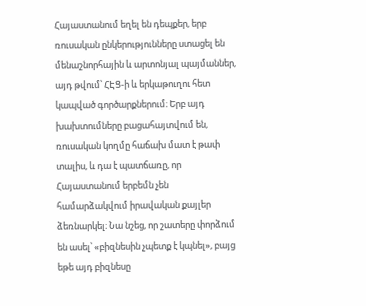Հայաստանում եղել են դեպքեր, երբ ռուսական ընկերությունները ստացել են մենաշնորհային և արտոնյալ պայմաններ, այդ թվում՝ ՀԷՑ‑ի և երկաթուղու հետ կապված գործարքներում։ Երբ այդ խախտումները բացահայտվում են, ռուսական կողմը հաճախ մատ է թափ տալիս, և դա է պատճառը, որ Հայաստանում երբեմն չեն համարձակվում իրավական քայլեր ձեռնարկել։ Նա նշեց, որ շատերը փորձում են ասել՝ «բիզնեսին չպետք է կպնել», բայց եթե այդ բիզնեսը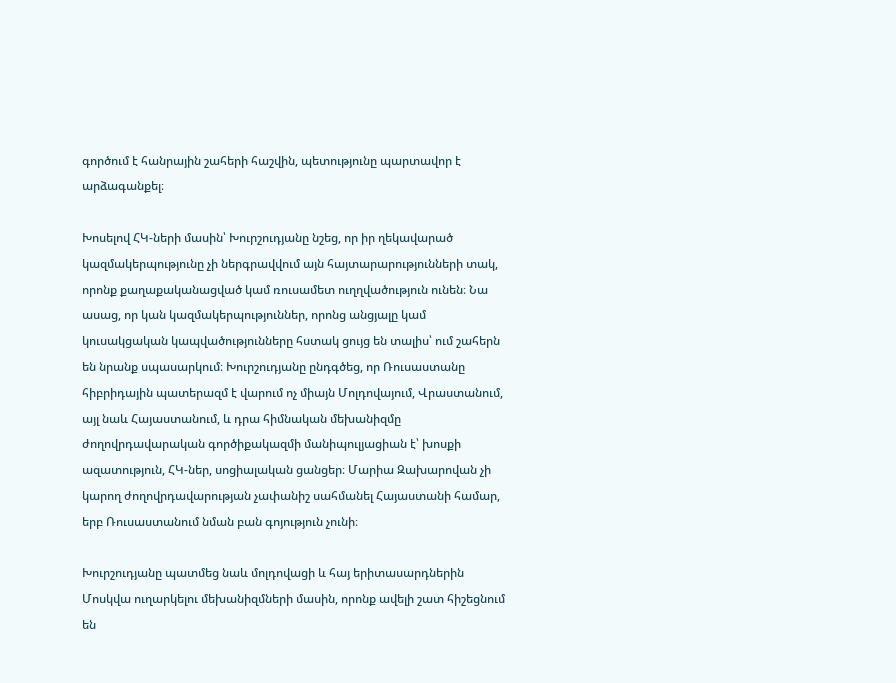գործում է հանրային շահերի հաշվին, պետությունը պարտավոր է արձագանքել։

Խոսելով ՀԿ-ների մասին՝ Խուրշուդյանը նշեց, որ իր ղեկավարած կազմակերպությունը չի ներգրավվում այն հայտարարությունների տակ, որոնք քաղաքականացված կամ ռուսամետ ուղղվածություն ունեն։ Նա ասաց, որ կան կազմակերպություններ, որոնց անցյալը կամ կուսակցական կապվածությունները հստակ ցույց են տալիս՝ ում շահերն են նրանք սպասարկում։ Խուրշուդյանը ընդգծեց, որ Ռուսաստանը հիբրիդային պատերազմ է վարում ոչ միայն Մոլդովայում, Վրաստանում, այլ նաև Հայաստանում, և դրա հիմնական մեխանիզմը ժողովրդավարական գործիքակազմի մանիպուլյացիան է՝ խոսքի ազատություն, ՀԿ-ներ, սոցիալական ցանցեր։ Մարիա Զախարովան չի կարող ժողովրդավարության չափանիշ սահմանել Հայաստանի համար, երբ Ռուսաստանում նման բան գոյություն չունի։

Խուրշուդյանը պատմեց նաև մոլդովացի և հայ երիտասարդներին Մոսկվա ուղարկելու մեխանիզմների մասին, որոնք ավելի շատ հիշեցնում են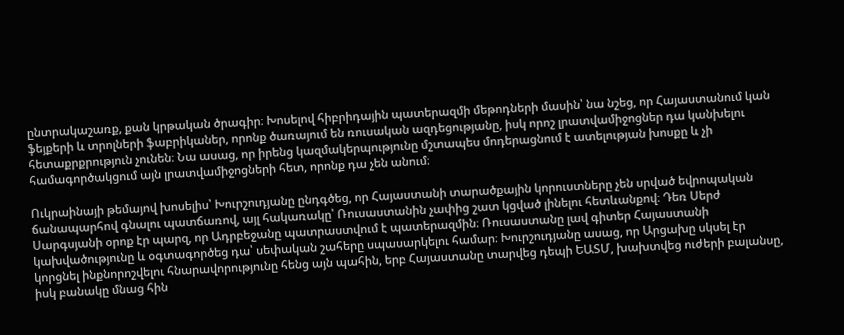ընտրակաշառք, քան կրթական ծրագիր։ Խոսելով հիբրիդային պատերազմի մեթոդների մասին՝ նա նշեց, որ Հայաստանում կան ֆեյքերի և տրոլների ֆաբրիկաներ, որոնք ծառայում են ռուսական ազդեցությանը, իսկ որոշ լրատվամիջոցներ դա կանխելու հետաքրքրություն չունեն։ Նա ասաց, որ իրենց կազմակերպությունը մշտապես մոդերացնում է ատելության խոսքը և չի համագործակցում այն լրատվամիջոցների հետ, որոնք դա չեն անում։

Ուկրաինայի թեմայով խոսելիս՝ Խուրշուդյանը ընդգծեց, որ Հայաստանի տարածքային կորուստները չեն սրված եվրոպական ճանապարհով գնալու պատճառով, այլ հակառակը՝ Ռուսաստանին չափից շատ կցված լինելու հետևանքով։ Դեռ Սերժ Սարգսյանի օրոք էր պարզ, որ Ադրբեջանը պատրաստվում է պատերազմին։ Ռուսաստանը լավ գիտեր Հայաստանի կախվածությունը և օգտագործեց դա՝ սեփական շահերը սպասարկելու համար։ Խուրշուդյանը ասաց, որ Արցախը սկսել էր կորցնել ինքնորոշվելու հնարավորությունը հենց այն պահին, երբ Հայաստանը տարվեց դեպի ԵԱՏՄ, խախտվեց ուժերի բալանսը, իսկ բանակը մնաց հին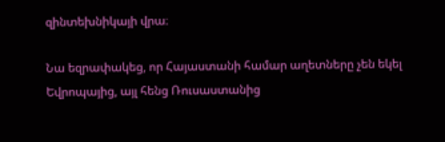զինտեխնիկայի վրա։

Նա եզրափակեց, որ Հայաստանի համար աղետները չեն եկել Եվրոպայից, այլ հենց Ռուսաստանից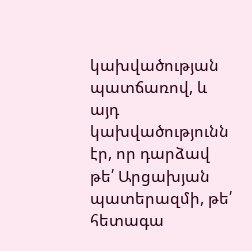կախվածության պատճառով, և այդ կախվածությունն էր, որ դարձավ թե՛ Արցախյան պատերազմի, թե՛ հետագա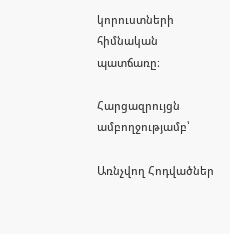կորուստների հիմնական պատճառը։

Հարցազրույցն ամբողջությամբ՝

Առնչվող Հոդվածներ